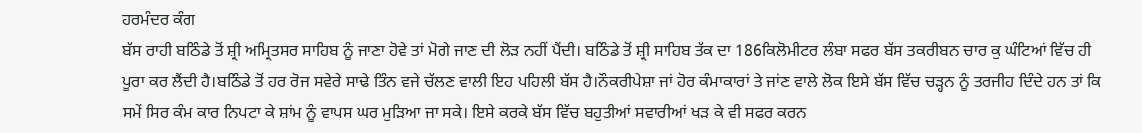ਹਰਮੰਦਰ ਕੰਗ
ਬੱਸ ਰਾਹੀ ਬਠਿੰਡੇ ਤੋਂ ਸ਼੍ਰੀ ਅਮ੍ਰਿਤਸਰ ਸਾਹਿਬ ਨੂੰ ਜਾਣਾ ਹੋਵੇ ਤਾਂ ਮੋਗੇ ਜਾਣ ਦੀ ਲੋੜ ਨਹੀਂ ਪੈਂਦੀ। ਬਠਿੰਡੇ ਤੋਂ ਸ਼੍ਰੀ ਸਾਹਿਬ ਤੱਕ ਦਾ 186ਕਿਲੋਮੀਟਰ ਲੰਬਾ ਸਫਰ ਬੱਸ ਤਕਰੀਬਨ ਚਾਰ ਕੁ ਘੰਟਿਆਂ ਵਿੱਚ ਹੀ ਪੂਰਾ ਕਰ ਲੈਂਦੀ ਹੈ।ਬਠਿੰਡੇ ਤੋਂ ਹਰ ਰੋਜ ਸਵੇਰੇ ਸਾਢੇ ਤਿੰਨ ਵਜੇ ਚੱਲਣ ਵਾਲੀ ਇਹ ਪਹਿਲੀ ਬੱਸ ਹੈ।ਨੌਕਰੀਪੇਸ਼ਾ ਜਾਂ ਹੋਰ ਕੰਮਾਕਾਰਾਂ ਤੇ ਜਾਂਣ ਵਾਲੇ ਲੋਕ ਇਸੇ ਬੱਸ ਵਿੱਚ ਚੜ੍ਹਨ ਨੂੰ ਤਰਜੀਹ ਦਿੰਦੇ ਹਨ ਤਾਂ ਕਿ ਸਮੇਂ ਸਿਰ ਕੰਮ ਕਾਰ ਨਿਪਟਾ ਕੇ ਸ਼ਾਂਮ ਨੂੰ ਵਾਪਸ ਘਰ ਮੁੜਿਆ ਜਾ ਸਕੇ। ਇਸੇ ਕਰਕੇ ਬੱਸ ਵਿੱਚ ਬਹੁਤੀਆਂ ਸਵਾਰੀਆਂ ਖੜ ਕੇ ਵੀ ਸਫਰ ਕਰਨ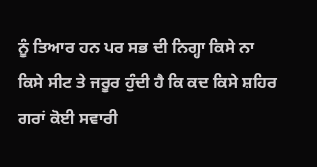ਨੂੰ ਤਿਆਰ ਹਨ ਪਰ ਸਭ ਦੀ ਨਿਗ੍ਹਾ ਕਿਸੇ ਨਾ ਕਿਸੇ ਸੀਟ ਤੇ ਜਰੂਰ ਹੁੰਦੀ ਹੈ ਕਿ ਕਦ ਕਿਸੇ ਸ਼ਹਿਰ ਗਰਾਂ ਕੋਈ ਸਵਾਰੀ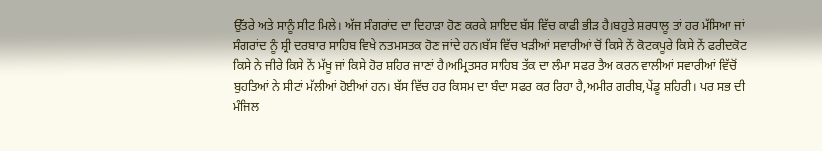ਉੱਤਰੇ ਅਤੇ ਸਾਨੂੰ ਸੀਟ ਮਿਲੇ। ਅੱਜ ਸੰਗਰਾਂਦ ਦਾ ਦਿਹਾੜਾ ਹੋਣ ਕਰਕੇ ਸ਼ਾਇਦ ਬੱਸ ਵਿੱਚ ਕਾਫੀ ਭੀੜ ਹੈ।ਬਹੁਤੇ ਸ਼ਰਧਾਲੂ ਤਾਂ ਹਰ ਮੱਸਿਆ ਜਾਂ ਸੰਗਰਾਂਦ ਨੂੰ ਸ਼੍ਰੀ ਦਰਬਾਰ ਸਾਹਿਬ ਵਿਖੇ ਨਤਮਸਤਕ ਹੋਣ ਜਾਂਦੇ ਹਨ।ਬੱਸ ਵਿੱਚ ਖੜੀਆਂ ਸਵਾਰੀਆਂ ਚੋਂ ਕਿਸੇ ਨੇਂ ਕੋਟਕਪੂਰੇ ਕਿਸੇ ਨੇਂ ਫਰੀਦਕੋਟ ਕਿਸੇ ਨੇ ਜੀਰੇ ਕਿਸੇ ਨੇਂ ਮੱਖੂ ਜਾਂ ਕਿਸੇ ਹੋਰ ਸ਼ਹਿਰ ਜਾਣਾਂ ਹੈ।ਅਮ੍ਰਿਤਸਰ ਸਾਹਿਬ ਤੱਕ ਦਾ ਲੰਮਾ ਸਫਰ ਤੈਅ ਕਰਨ ਵਾਲੀਆਂ ਸਵਾਰੀਆਂ ਵਿੱਚੋਂ ਬੁਹਤਿਆਂ ਨੇ ਸੀਟਾਂ ਮੱਲੀਆਂ ਹੋਈਆਂ ਹਨ। ਬੱਸ ਵਿੱਚ ਹਰ ਕਿਸਮ ਦਾ ਬੰਦਾ ਸਫਰ ਕਰ ਰਿਹਾ ਹੈ,ਅਮੀਰ ਗਰੀਬ,ਪੇਂਡੂ ਸ਼ਹਿਰੀ। ਪਰ ਸਭ ਦੀ ਮੰਜਿਲ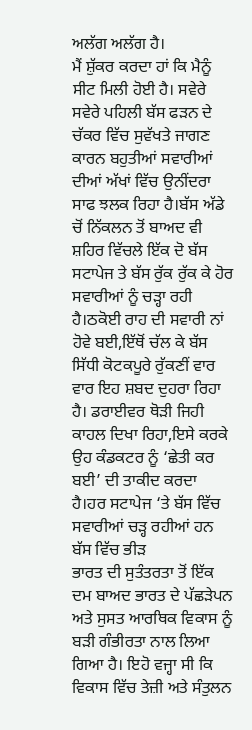ਅਲੱਗ ਅਲੱਗ ਹੈ।
ਮੈਂ ਸ਼ੁੱਕਰ ਕਰਦਾ ਹਾਂ ਕਿ ਮੈਨੂੰ ਸੀਟ ਮਿਲੀ ਹੋਈ ਹੈ। ਸਵੇਰੇ ਸਵੇਰੇ ਪਹਿਲੀ ਬੱਸ ਫੜਨ ਦੇ ਚੱਕਰ ਵਿੱਚ ਸੁਵੱਖਤੇ ਜਾਗਣ ਕਾਰਨ ਬਹੁਤੀਆਂ ਸਵਾਰੀਆਂ ਦੀਆਂ ਅੱਖਾਂ ਵਿੱਚ ਉਨੀਂਦਰਾ ਸਾਫ ਝਲਕ ਰਿਹਾ ਹੈ।ਬੱਸ ਅੱਡੇ ਚੋਂ ਨਿੱਕਲਨ ਤੋਂ ਬਾਅਦ ਵੀ ਸ਼ਹਿਰ ਵਿੱਚਲੇ ਇੱਕ ਦੋ ਬੱਸ ਸਟਾਪੇਜ ਤੇ ਬੱਸ ਰੁੱਕ ਰੁੱਕ ਕੇ ਹੋਰ ਸਵਾਰੀਆਂ ਨੂੰ ਚੜ੍ਹਾ ਰਹੀ ਹੈ।ਠਕੋਈ ਰਾਹ ਦੀ ਸਵਾਰੀ ਨਾਂ ਹੋਵੇ ਬਈ,ਇੱਥੋਂ ਚੱਲ ਕੇ ਬੱਸ ਸਿੱਧੀ ਕੋਟਕਪੂਰੇ ਰੁੱਕਣੀਂ ਵਾਰ ਵਾਰ ਇਹ ਸ਼ਬਦ ਦੁਹਰਾ ਰਿਹਾ ਹੈ। ਡਰਾਈਵਰ ਥੋੜੀ ਜਿਹੀ ਕਾਹਲ ਦਿਖਾ ਰਿਹਾ,ਇਸੇ ਕਰਕੇ ਉਹ ਕੰਡਕਟਰ ਨੂੰ ‘ਛੇਤੀ ਕਰ ਬਈ’ ਦੀ ਤਾਕੀਦ ਕਰਦਾ ਹੈ।ਹਰ ਸਟਾਪੇਜ ‘ਤੇ ਬੱਸ ਵਿੱਚ ਸਵਾਰੀਆਂ ਚੜ੍ਹ ਰਹੀਆਂ ਹਨ ਬੱਸ ਵਿੱਚ ਭੀੜ
ਭਾਰਤ ਦੀ ਸੁਤੰਤਰਤਾ ਤੋਂ ਇੱਕ ਦਮ ਬਾਅਦ ਭਾਰਤ ਦੇ ਪੱਛੜੇਪਨ ਅਤੇ ਸੁਸਤ ਆਰਥਿਕ ਵਿਕਾਸ ਨੂੰ ਬੜੀ ਗੰਭੀਰਤਾ ਨਾਲ ਲਿਆ ਗਿਆ ਹੈ। ਇਹੋ ਵਜ੍ਹਾ ਸੀ ਕਿ ਵਿਕਾਸ ਵਿੱਚ ਤੇਜ਼ੀ ਅਤੇ ਸੰਤੁਲਨ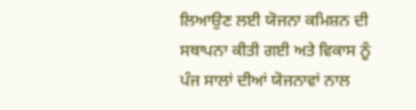ਲਿਆਉਣ ਲਈ ਯੋਜਨਾ ਕਮਿਸ਼ਨ ਦੀ ਸਥਾਪਨਾ ਕੀਤੀ ਗਈ ਅਤੇ ਵਿਕਾਸ ਨੂੰ ਪੰਜ ਸਾਲਾਂ ਦੀਆਂ ਯੋਜਨਾਵਾਂ ਨਾਲ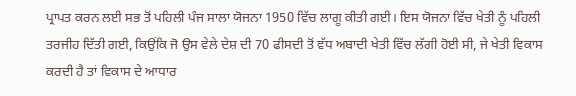ਪ੍ਰਾਪਤ ਕਰਨ ਲਈ ਸਭ ਤੋਂ ਪਹਿਲੀ ਪੰਜ ਸਾਲਾ ਯੋਜਨਾ 1950 ਵਿੱਚ ਲਾਗੂ ਕੀਤੀ ਗਈ। ਇਸ ਯੋਜਨਾ ਵਿੱਚ ਖੇਤੀ ਨੂੰ ਪਹਿਲੀ ਤਰਜੀਹ ਦਿੱਤੀ ਗਈ, ਕਿਉਂਕਿ ਜੋ ਉਸ ਵੇਲੇ ਦੇਸ਼ ਦੀ 70 ਫੀਸਦੀ ਤੋਂ ਵੱਧ ਅਬਾਦੀ ਖੇਤੀ ਵਿੱਚ ਲੱਗੀ ਹੋਈ ਸੀ, ਜੇ ਖੇਤੀ ਵਿਕਾਸ ਕਰਦੀ ਹੈ ਤਾਂ ਵਿਕਾਸ ਦੇ ਆਧਾਰ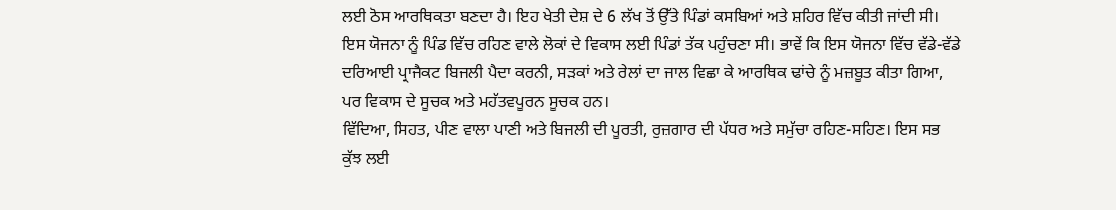ਲਈ ਠੋਸ ਆਰਥਿਕਤਾ ਬਣਦਾ ਹੈ। ਇਹ ਖੇਤੀ ਦੇਸ਼ ਦੇ 6 ਲੱਖ ਤੋਂ ਉੱਤੇ ਪਿੰਡਾਂ ਕਸਬਿਆਂ ਅਤੇ ਸ਼ਹਿਰ ਵਿੱਚ ਕੀਤੀ ਜਾਂਦੀ ਸੀ। ਇਸ ਯੋਜਨਾ ਨੂੰ ਪਿੰਡ ਵਿੱਚ ਰਹਿਣ ਵਾਲੇ ਲੋਕਾਂ ਦੇ ਵਿਕਾਸ ਲਈ ਪਿੰਡਾਂ ਤੱਕ ਪਹੁੰਚਣਾ ਸੀ। ਭਾਵੇਂ ਕਿ ਇਸ ਯੋਜਨਾ ਵਿੱਚ ਵੱਡੇ-ਵੱਡੇ ਦਰਿਆਈ ਪ੍ਰਾਜੈਕਟ ਬਿਜਲੀ ਪੈਦਾ ਕਰਨੀ, ਸੜਕਾਂ ਅਤੇ ਰੇਲਾਂ ਦਾ ਜਾਲ ਵਿਛਾ ਕੇ ਆਰਥਿਕ ਢਾਂਚੇ ਨੂੰ ਮਜ਼ਬੂਤ ਕੀਤਾ ਗਿਆ, ਪਰ ਵਿਕਾਸ ਦੇ ਸੂਚਕ ਅਤੇ ਮਹੱਤਵਪੂਰਨ ਸੂਚਕ ਹਨ।
ਵਿੱਦਿਆ, ਸਿਹਤ, ਪੀਣ ਵਾਲਾ ਪਾਣੀ ਅਤੇ ਬਿਜਲੀ ਦੀ ਪੂਰਤੀ, ਰੁਜ਼ਗਾਰ ਦੀ ਪੱਧਰ ਅਤੇ ਸਮੁੱਚਾ ਰਹਿਣ-ਸਹਿਣ। ਇਸ ਸਭ ਕੁੱਝ ਲਈ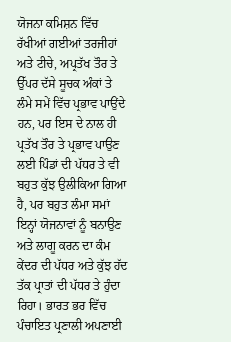ਯੋਜਨਾ ਕਮਿਸ਼ਨ ਵਿੱਚ ਰੱਖੀਆਂ ਗਈਆਂ ਤਰਜੀਹਾਂ ਅਤੇ ਟੀਚੇ, ਅਪ੍ਰਤੱਖ ਤੌਰ ਤੇ ਉੱਪਰ ਦੱਸੇ ਸੂਚਕ ਅੰਕਾਂ ਤੇ ਲੰਮੇ ਸਮੇਂ ਵਿੱਚ ਪ੍ਰਭਾਵ ਪਾਉਂਦੇ ਹਨ, ਪਰ ਇਸ ਦੇ ਨਾਲ ਹੀ ਪ੍ਰਤੱਖ ਤੌਰ ਤੇ ਪ੍ਰਭਾਵ ਪਾਉਣ ਲਈ ਪਿੰਡਾਂ ਦੀ ਪੱਧਰ ਤੇ ਵੀ ਬਹੁਤ ਕੁੱਝ ਉਲੀਕਿਆ ਗਿਆ ਹੈ, ਪਰ ਬਹੁਤ ਲੰਮਾ ਸਮਾਂ ਇਨ੍ਹਾਂ ਯੋਜਨਾਵਾਂ ਨੂੰ ਬਨਾਉਣ ਅਤੇ ਲਾਗੂ ਕਰਨ ਦਾ ਕੰਮ ਕੇਂਦਰ ਦੀ ਪੱਧਰ ਅਤੇ ਕੁੱਝ ਹੱਦ ਤੱਕ ਪ੍ਰਾਤਾਂ ਦੀ ਪੱਧਰ ਤੇ ਹੁੰਦਾ ਰਿਹਾ। ਭਾਰਤ ਭਰ ਵਿੱਚ ਪੰਚਾਇਤ ਪ੍ਰਣਾਲੀ ਅਪਣਾਈ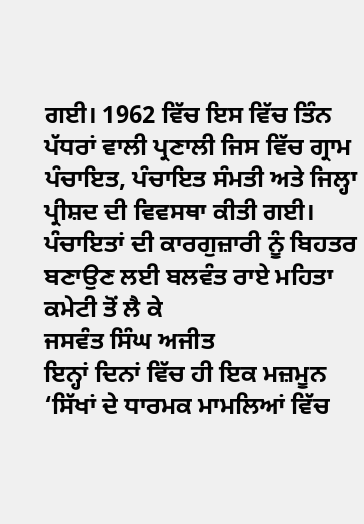ਗਈ। 1962 ਵਿੱਚ ਇਸ ਵਿੱਚ ਤਿੰਨ ਪੱਧਰਾਂ ਵਾਲੀ ਪ੍ਰਣਾਲੀ ਜਿਸ ਵਿੱਚ ਗ੍ਰਾਮ ਪੰਚਾਇਤ, ਪੰਚਾਇਤ ਸੰਮਤੀ ਅਤੇ ਜਿਲ੍ਹਾ ਪ੍ਰੀਸ਼ਦ ਦੀ ਵਿਵਸਥਾ ਕੀਤੀ ਗਈ। ਪੰਚਾਇਤਾਂ ਦੀ ਕਾਰਗੁਜ਼ਾਰੀ ਨੂੰ ਬਿਹਤਰ ਬਣਾਉਣ ਲਈ ਬਲਵੰਤ ਰਾਏ ਮਹਿਤਾ ਕਮੇਟੀ ਤੋਂ ਲੈ ਕੇ
ਜਸਵੰਤ ਸਿੰਘ ਅਜੀਤ
ਇਨ੍ਹਾਂ ਦਿਨਾਂ ਵਿੱਚ ਹੀ ਇਕ ਮਜ਼ਮੂਨ ‘ਸਿੱਖਾਂ ਦੇ ਧਾਰਮਕ ਮਾਮਲਿਆਂ ਵਿੱਚ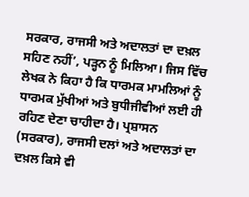ਸਰਕਾਰ, ਰਾਜਸੀ ਅਤੇ ਅਦਾਲਤਾਂ ਦਾ ਦਖ਼ਲ ਸਹਿਣ ਨਹੀਂ’, ਪੜ੍ਹਨ ਨੂੰ ਮਿਲਿਆ। ਜਿਸ ਵਿੱਚ ਲੇਖਕ ਨੇ ਕਿਹਾ ਹੈ ਕਿ ਧਾਰਮਕ ਮਾਮਲਿਆਂ ਨੂੰ ਧਾਰਮਕ ਮੁੱਖੀਆਂ ਅਤੇ ਬੁਧੀਜੀਵੀਆਂ ਲਈ ਹੀ ਰਹਿਣ ਦੇਣਾ ਚਾਹੀਦਾ ਹੈ। ਪ੍ਰਸ਼ਾਸਨ (ਸਰਕਾਰ), ਰਾਜਸੀ ਦਲਾਂ ਅਤੇ ਅਦਾਲਤਾਂ ਦਾ ਦਖ਼ਲ ਕਿਸੇ ਵੀ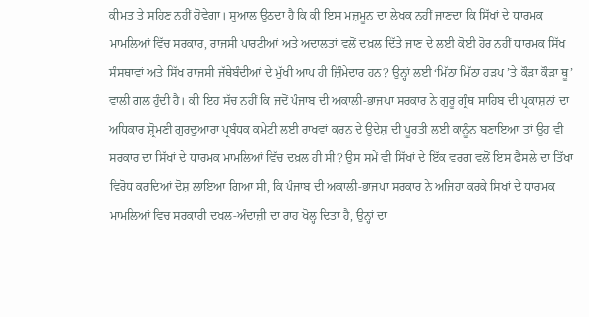ਕੀਮਤ ਤੇ ਸਹਿਣ ਨਹੀਂ ਹੋਵੇਗਾ। ਸੁਆਲ ਉਠਦਾ ਹੈ ਕਿ ਕੀ ਇਸ ਮਜ਼ਮੂਨ ਦਾ ਲੇਖਕ ਨਹੀਂ ਜਾਣਦਾ ਕਿ ਸਿੱਖਾਂ ਦੇ ਧਾਰਮਕ ਮਾਮਲਿਆਂ ਵਿੱਚ ਸਰਕਾਰ, ਰਾਜਸੀ ਪਾਰਟੀਆਂ ਅਤੇ ਅਦਾਲਤਾਂ ਵਲੋਂ ਦਖ਼ਲ ਦਿੱਤੇ ਜਾਣ ਦੇ ਲਈ ਕੋਈ ਹੋਰ ਨਹੀਂ ਧਾਰਮਕ ਸਿੱਖ ਸੰਸਥਾਵਾਂ ਅਤੇ ਸਿੱਖ ਰਾਜਸੀ ਜੱਥੇਬੰਦੀਆਂ ਦੇ ਮੁੱਖੀ ਆਪ ਹੀ ਜ਼ਿੰਮੇਦਾਰ ਹਨ? ਉਨ੍ਹਾਂ ਲਈ ‘ਮਿੱਠਾ ਮਿੱਠਾ ਹੜਪ ’ਤੇ ਕੌੜਾ ਕੌੜਾ ਥੂ’ ਵਾਲੀ ਗਲ ਹੁੰਦੀ ਹੈ। ਕੀ ਇਹ ਸੱਚ ਨਹੀਂ ਕਿ ਜਦੋਂ ਪੰਜਾਬ ਦੀ ਅਕਾਲੀ-ਭਾਜਪਾ ਸਰਕਾਰ ਨੇ ਗੁਰੂ ਗ੍ਰੰਥ ਸਾਹਿਬ ਦੀ ਪ੍ਰਕਾਸ਼ਨਾਂ ਦਾ ਅਧਿਕਾਰ ਸ਼੍ਰੋਮਣੀ ਗੁਰਦੁਆਰਾ ਪ੍ਰਬੰਧਕ ਕਮੇਟੀ ਲਈ ਰਾਖਵਾਂ ਕਰਨ ਦੇ ਉਦੇਸ਼ ਦੀ ਪੂਰਤੀ ਲਈ ਕਾਨੂੰਨ ਬਣਾਇਆ ਤਾਂ ਉਹ ਵੀ ਸਰਕਾਰ ਦਾ ਸਿੱਖਾਂ ਦੇ ਧਾਰਮਕ ਮਾਮਲਿਆਂ ਵਿੱਚ ਦਖ਼ਲ ਹੀ ਸੀ? ਉਸ ਸਮੇਂ ਵੀ ਸਿੱਖਾਂ ਦੇ ਇੱਕ ਵਰਗ ਵਲੋਂ ਇਸ ਫੈਸਲੇ ਦਾ ਤਿੱਖਾ ਵਿਰੋਧ ਕਰਦਿਆਂ ਦੋਸ਼ ਲਾਇਆ ਗਿਆ ਸੀ, ਕਿ ਪੰਜਾਬ ਦੀ ਅਕਾਲੀ-ਭਾਜਪਾ ਸਰਕਾਰ ਨੇ ਅਜਿਹਾ ਕਰਕੇ ਸਿਖਾਂ ਦੇ ਧਾਰਮਕ ਮਾਮਲਿਆਂ ਵਿਚ ਸਰਕਾਰੀ ਦਖਲ-ਅੰਦਾਜ਼ੀ ਦਾ ਰਾਹ ਖੋਲ੍ਹ ਦਿਤਾ ਹੈ, ਉਨ੍ਹਾਂ ਦਾ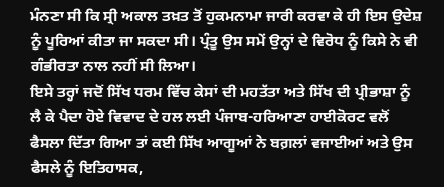ਮੰਨਣਾ ਸੀ ਕਿ ਸ੍ਰੀ ਅਕਾਲ ਤਖ਼ਤ ਤੋਂ ਹੁਕਮਨਾਮਾ ਜਾਰੀ ਕਰਵਾ ਕੇ ਹੀ ਇਸ ਉਦੇਸ਼ ਨੂੰ ਪੂਰਿਆਂ ਕੀਤਾ ਜਾ ਸਕਦਾ ਸੀ। ਪ੍ਰੰਤੂ ਉਸ ਸਮੇਂ ਉਨ੍ਹਾਂ ਦੇ ਵਿਰੋਧ ਨੂੰ ਕਿਸੇ ਨੇ ਵੀ ਗੰਭੀਰਤਾ ਨਾਲ ਨਹੀਂ ਸੀ ਲਿਆ।
ਇਸੇ ਤਰ੍ਹਾਂ ਜਦੋਂ ਸਿੱਖ ਧਰਮ ਵਿੱਚ ਕੇਸਾਂ ਦੀ ਮਹਤੱਤਾ ਅਤੇ ਸਿੱਖ ਦੀ ਪ੍ਰੀਭਾਸ਼ਾ ਨੂੰ ਲੈ ਕੇ ਪੈਦਾ ਹੋਏ ਵਿਵਾਦ ਦੇ ਹਲ ਲਈ ਪੰਜਾਬ-ਹਰਿਆਣਾ ਹਾਈਕੋਰਟ ਵਲੋਂ ਫੈਸਲਾ ਦਿੱਤਾ ਗਿਆ ਤਾਂ ਕਈ ਸਿੱਖ ਆਗੂਆਂ ਨੇ ਬਗ਼ਲਾਂ ਵਜਾਈਆਂ ਅਤੇ ਉਸ ਫੈਸਲੇ ਨੂੰ ਇਤਿਹਾਸਕ,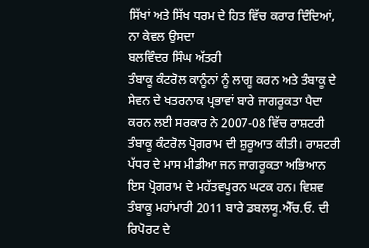ਸਿੱਖਾਂ ਅਤੇ ਸਿੱਖ ਧਰਮ ਦੇ ਹਿਤ ਵਿੱਚ ਕਰਾਰ ਦਿੰਦਿਆਂ, ਨਾ ਕੇਵਲ ਉਸਦਾ
ਬਲਵਿੰਦਰ ਸਿੰਘ ਅੱਤਰੀ
ਤੰਬਾਕੂ ਕੰਟਰੋਲ ਕਾਨੂੰਨਾਂ ਨੂੰ ਲਾਗੂ ਕਰਨ ਅਤੇ ਤੰਬਾਕੂ ਦੇ ਸੇਵਨ ਦੇ ਖਤਰਨਾਕ ਪ੍ਰਭਾਵਾਂ ਬਾਰੇ ਜਾਗਰੂਕਤਾ ਪੈਦਾ ਕਰਨ ਲਈ ਸਰਕਾਰ ਨੇ 2007-08 ਵਿੱਚ ਰਾਸ਼ਟਰੀ ਤੰਬਾਕੂ ਕੰਟਰੋਲ ਪ੍ਰੋਗਰਾਮ ਦੀ ਸ਼ੁਰੂਆਤ ਕੀਤੀ। ਰਾਸ਼ਟਰੀ ਪੱਧਰ ਦੇ ਮਾਸ ਮੀਡੀਆ ਜਨ ਜਾਗਰੂਕਤਾ ਅਭਿਆਨ ਇਸ ਪ੍ਰੋਗਰਾਮ ਦੇ ਮਹੱਤਵਪੂਰਨ ਘਟਕ ਹਨ। ਵਿਸ਼ਵ ਤੰਬਾਕੂ ਮਹਾਂਮਾਰੀ 2011 ਬਾਰੇ ਡਬਲਯੂ.ਐੱਚ.ਓ. ਦੀ ਰਿਪੋਰਟ ਦੇ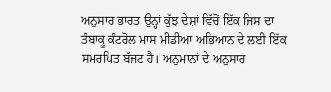ਅਨੁਸਾਰ ਭਾਰਤ ਉਨ੍ਹਾਂ ਕੁੱਝ ਦੇਸ਼ਾਂ ਵਿੱਚੋਂ ਇੱਕ ਜਿਸ ਦਾ ਤੰਬਾਕੂ ਕੰਟਰੋਲ ਮਾਸ ਮੀਡੀਆ ਅਭਿਆਨ ਦੇ ਲਈ ਇੱਕ ਸਮਰਪਿਤ ਬੱਜਟ ਹੈ। ਅਨੁਮਾਨਾਂ ਦੇ ਅਨੁਸਾਰ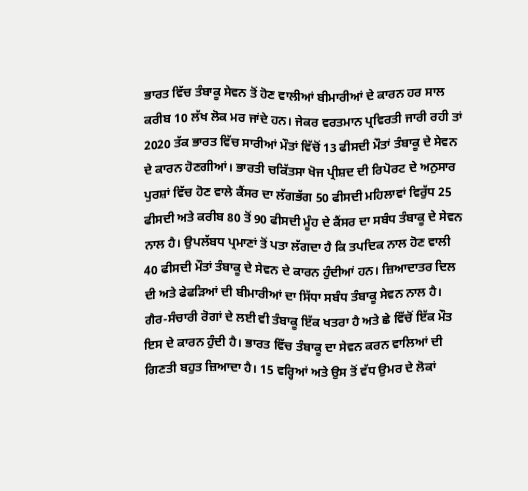ਭਾਰਤ ਵਿੱਚ ਤੰਬਾਕੂ ਸੇਵਨ ਤੋਂ ਹੋਣ ਵਾਲੀਆਂ ਬੀਮਾਰੀਆਂ ਦੇ ਕਾਰਨ ਹਰ ਸਾਲ ਕਰੀਬ 10 ਲੱਖ ਲੋਕ ਮਰ ਜਾਂਦੇ ਹਨ। ਜੇਕਰ ਵਰਤਮਾਨ ਪ੍ਰਵਿਰਤੀ ਜਾਰੀ ਰਹੀ ਤਾਂ 2020 ਤੱਕ ਭਾਰਤ ਵਿੱਚ ਸਾਰੀਆਂ ਮੌਤਾਂ ਵਿੱਚੋਂ 13 ਫੀਸਦੀ ਮੌਤਾਂ ਤੰਬਾਕੂ ਦੇ ਸੇਵਨ ਦੇ ਕਾਰਨ ਹੋਣਗੀਆਂ। ਭਾਰਤੀ ਚਕਿੱਤਸਾ ਖੋਜ ਪ੍ਰੀਸ਼ਦ ਦੀ ਰਿਪੋਰਟ ਦੇ ਅਨੁਸਾਰ ਪੁਰਸ਼ਾਂ ਵਿੱਚ ਹੋਣ ਵਾਲੇ ਕੈਂਸਰ ਦਾ ਲੱਗਭੱਗ 50 ਫੀਸਦੀ ਮਹਿਲਾਵਾਂ ਵਿਰੁੱਧ 25 ਫੀਸਦੀ ਅਤੇ ਕਰੀਬ 80 ਤੋਂ 90 ਫੀਸਦੀ ਮੂੰਹ ਦੇ ਕੈਂਸਰ ਦਾ ਸਬੰਧ ਤੰਬਾਕੂ ਦੇ ਸੇਵਨ ਨਾਲ ਹੈ। ਉਪਲੱਬਧ ਪ੍ਰਮਾਣਾਂ ਤੋਂ ਪਤਾ ਲੱਗਦਾ ਹੈ ਕਿ ਤਪਦਿਕ ਨਾਲ ਹੋਣ ਵਾਲੀ 40 ਫੀਸਦੀ ਮੌਤਾਂ ਤੰਬਾਕੂ ਦੇ ਸੇਵਨ ਦੇ ਕਾਰਨ ਹੁੰਦੀਆਂ ਹਨ। ਜ਼ਿਆਦਾਤਰ ਦਿਲ ਦੀ ਅਤੇ ਫੇਫੜਿਆਂ ਦੀ ਬੀਮਾਰੀਆਂ ਦਾ ਸਿੱਧਾ ਸਬੰਧ ਤੰਬਾਕੂ ਸੇਵਨ ਨਾਲ ਹੈ। ਗੈਰ-ਸੰਚਾਰੀ ਰੋਗਾਂ ਦੇ ਲਈ ਵੀ ਤੰਬਾਕੂ ਇੱਕ ਖਤਰਾ ਹੈ ਅਤੇ ਛੇ ਵਿੱਚੋਂ ਇੱਕ ਮੌਤ ਇਸ ਦੇ ਕਾਰਨ ਹੁੰਦੀ ਹੈ। ਭਾਰਤ ਵਿੱਚ ਤੰਬਾਕੂ ਦਾ ਸੇਵਨ ਕਰਨ ਵਾਲਿਆਂ ਦੀ ਗਿਣਤੀ ਬਹੁਤ ਜ਼ਿਆਦਾ ਹੈ। 15 ਵਰ੍ਹਿਆਂ ਅਤੇ ਉਸ ਤੋਂ ਵੱਧ ਉਮਰ ਦੇ ਲੋਕਾਂ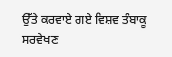ਉੱਤੇ ਕਰਵਾਏ ਗਏ ਵਿਸ਼ਵ ਤੰਬਾਕੂ ਸਰਵੇਖਣ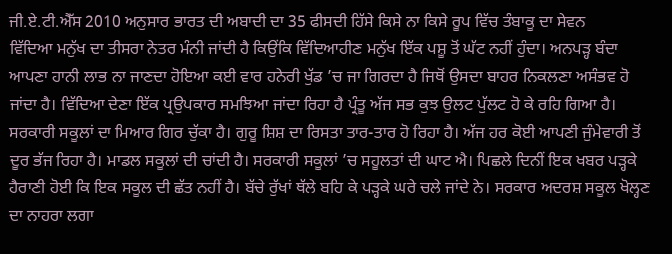ਜੀ.ਏ.ਟੀ.ਐੱਸ 2010 ਅਨੁਸਾਰ ਭਾਰਤ ਦੀ ਅਬਾਦੀ ਦਾ 35 ਫੀਸਦੀ ਹਿੱਸੇ ਕਿਸੇ ਨਾ ਕਿਸੇ ਰੂਪ ਵਿੱਚ ਤੰਬਾਕੂ ਦਾ ਸੇਵਨ
ਵਿੱਦਿਆ ਮਨੁੱਖ ਦਾ ਤੀਸਰਾ ਨੇਤਰ ਮੰਨੀ ਜਾਂਦੀ ਹੈ ਕਿਉਂਕਿ ਵਿੱਦਿਆਹੀਣ ਮਨੁੱਖ ਇੱਕ ਪਸ਼ੂ ਤੋਂ ਘੱਟ ਨਹੀਂ ਹੁੰਦਾ। ਅਨਪੜ੍ਹ ਬੰਦਾ ਆਪਣਾ ਹਾਨੀ ਲਾਭ ਨਾ ਜਾਣਦਾ ਹੋਇਆ ਕਈ ਵਾਰ ਹਨੇਰੀ ਖੁੱਡ ’ਚ ਜਾ ਗਿਰਦਾ ਹੈ ਜਿਥੋਂ ਉਸਦਾ ਬਾਹਰ ਨਿਕਲਣਾ ਅਸੰਭਵ ਹੋ ਜਾਂਦਾ ਹੈ। ਵਿੱਦਿਆ ਦੇਣਾ ਇੱਕ ਪ੍ਰਉਪਕਾਰ ਸਮਝਿਆ ਜਾਂਦਾ ਰਿਹਾ ਹੈ ਪ੍ਰੰਤੂ ਅੱਜ ਸਭ ਕੁਝ ਉਲਟ ਪੁੱਲਟ ਹੋ ਕੇ ਰਹਿ ਗਿਆ ਹੈ। ਸਰਕਾਰੀ ਸਕੂਲਾਂ ਦਾ ਮਿਆਰ ਗਿਰ ਚੁੱਕਾ ਹੈ। ਗੁਰੂ ਸ਼ਿਸ਼ ਦਾ ਰਿਸਤਾ ਤਾਰ-ਤਾਰ ਹੋ ਰਿਹਾ ਹੈ। ਅੱਜ ਹਰ ਕੋਈ ਆਪਣੀ ਜੁੰਮੇਵਾਰੀ ਤੋਂ ਦੂਰ ਭੱਜ ਰਿਹਾ ਹੈ। ਮਾਡਲ ਸਕੂਲਾਂ ਦੀ ਚਾਂਦੀ ਹੈ। ਸਰਕਾਰੀ ਸਕੂਲਾਂ ’ਚ ਸਹੂਲਤਾਂ ਦੀ ਘਾਟ ਐ। ਪਿਛਲੇ ਦਿਨੀਂ ਇਕ ਖਬਰ ਪੜ੍ਹਕੇ ਹੈਰਾਣੀ ਹੋਈ ਕਿ ਇਕ ਸਕੂਲ ਦੀ ਛੱਤ ਨਹੀਂ ਹੈ। ਬੱਚੇ ਰੁੱਖਾਂ ਥੱਲੇ ਬਹਿ ਕੇ ਪੜ੍ਹਕੇ ਘਰੇ ਚਲੇ ਜਾਂਦੇ ਨੇ। ਸਰਕਾਰ ਅਦਰਸ਼ ਸਕੂਲ ਖੋਲ੍ਹਣ ਦਾ ਨਾਹਰਾ ਲਗਾ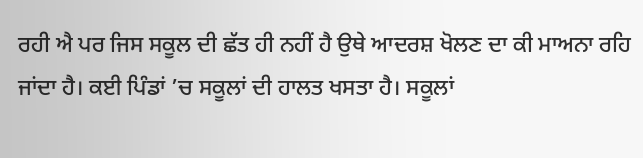ਰਹੀ ਐ ਪਰ ਜਿਸ ਸਕੂਲ ਦੀ ਛੱਤ ਹੀ ਨਹੀਂ ਹੈ ਉਥੇ ਆਦਰਸ਼ ਖੋਲਣ ਦਾ ਕੀ ਮਾਅਨਾ ਰਹਿ ਜਾਂਦਾ ਹੈ। ਕਈ ਪਿੰਡਾਂ ’ਚ ਸਕੂਲਾਂ ਦੀ ਹਾਲਤ ਖਸਤਾ ਹੈ। ਸਕੂਲਾਂ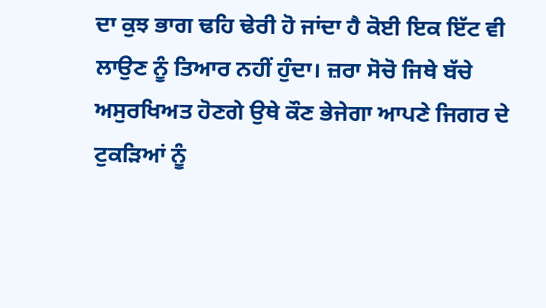ਦਾ ਕੁਝ ਭਾਗ ਢਹਿ ਢੇਰੀ ਹੋ ਜਾਂਦਾ ਹੈ ਕੋਈ ਇਕ ਇੱਟ ਵੀ ਲਾਉਣ ਨੂੰ ਤਿਆਰ ਨਹੀਂ ਹੁੰਦਾ। ਜ਼ਰਾ ਸੋਚੋ ਜਿਥੇ ਬੱਚੇ ਅਸੁਰਖਿਅਤ ਹੋਣਗੇ ਉਥੇ ਕੌਣ ਭੇਜੇਗਾ ਆਪਣੇ ਜਿਗਰ ਦੇ ਟੁਕੜਿਆਂ ਨੂੰ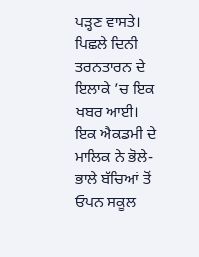ਪੜ੍ਹਣ ਵਾਸਤੇ। ਪਿਛਲੇ ਦਿਨੀ ਤਰਨਤਾਰਨ ਦੇ ਇਲਾਕੇ ’ਚ ਇਕ ਖਬਰ ਆਈ। ਇਕ ਐਕਡਮੀ ਦੇ ਮਾਲਿਕ ਨੇ ਭੋਲੇ-ਭਾਲੇ ਬੱਚਿਆਂ ਤੋਂ ਓਪਨ ਸਕੂਲ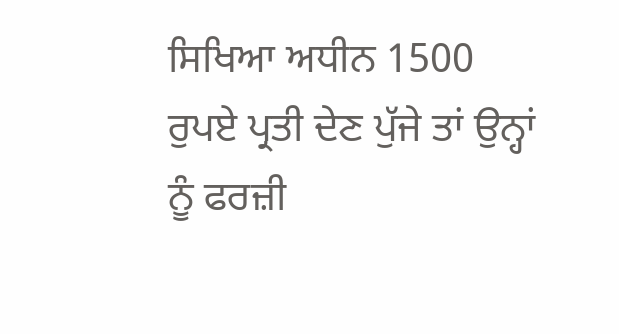ਸਿਖਿਆ ਅਧੀਨ 1500 ਰੁਪਏ ਪ੍ਰਤੀ ਦੇਣ ਪੁੱਜੇ ਤਾਂ ਉਨ੍ਹਾਂ ਨੂੰ ਫਰਜ਼ੀ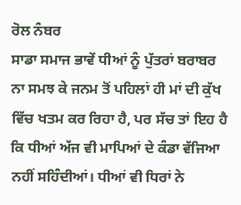ਰੋਲ ਨੰਬਰ
ਸਾਡਾ ਸਮਾਜ ਭਾਵੇਂ ਧੀਆਂ ਨੂੰ ਪੁੱਤਰਾਂ ਬਰਾਬਰ ਨਾ ਸਮਝ ਕੇ ਜਨਮ ਤੋਂ ਪਹਿਲਾਂ ਹੀ ਮਾਂ ਦੀ ਕੁੱਖ ਵਿੱਚ ਖਤਮ ਕਰ ਰਿਹਾ ਹੈ, ਪਰ ਸੱਚ ਤਾਂ ਇਹ ਹੈ ਕਿ ਧੀਆਂ ਅੱਜ ਵੀ ਮਾਪਿਆਂ ਦੇ ਕੰਡਾ ਵੱਜਿਆ ਨਹੀਂ ਸਹਿੰਦੀਆਂ। ਧੀਆਂ ਵੀ ਧਿਰਾਂ ਨੇ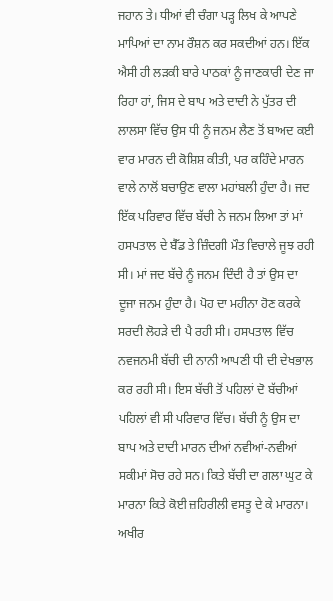ਜਹਾਨ ਤੇ। ਧੀਆਂ ਵੀ ਚੰਗਾ ਪੜ੍ਹ ਲਿਖ ਕੇ ਆਪਣੇ ਮਾਪਿਆਂ ਦਾ ਨਾਮ ਰੌਸ਼ਨ ਕਰ ਸਕਦੀਆਂ ਹਨ। ਇੱਕ ਐਸੀ ਹੀ ਲੜਕੀ ਬਾਰੇ ਪਾਠਕਾਂ ਨੂੰ ਜਾਣਕਾਰੀ ਦੇਣ ਜਾ ਰਿਹਾ ਹਾਂ, ਜਿਸ ਦੇ ਬਾਪ ਅਤੇ ਦਾਦੀ ਨੇ ਪੁੱਤਰ ਦੀ ਲਾਲਸਾ ਵਿੱਚ ਉਸ ਧੀ ਨੂੰ ਜਨਮ ਲੈਣ ਤੋਂ ਬਾਅਦ ਕਈ ਵਾਰ ਮਾਰਨ ਦੀ ਕੋਸ਼ਿਸ਼ ਕੀਤੀ, ਪਰ ਕਹਿੰਦੇ ਮਾਰਨ ਵਾਲੇ ਨਾਲੋਂ ਬਚਾਉਣ ਵਾਲਾ ਮਹਾਂਬਲੀ ਹੁੰਦਾ ਹੈ। ਜਦ ਇੱਕ ਪਰਿਵਾਰ ਵਿੱਚ ਬੱਚੀ ਨੇ ਜਨਮ ਲਿਆ ਤਾਂ ਮਾਂ ਹਸਪਤਾਲ ਦੇ ਬੈੱਡ ਤੇ ਜ਼ਿੰਦਗੀ ਮੌਤ ਵਿਚਾਲੇ ਜੂਝ ਰਹੀ ਸੀ। ਮਾਂ ਜਦ ਬੱਚੇ ਨੂੰ ਜਨਮ ਦਿੰਦੀ ਹੈ ਤਾਂ ਉਸ ਦਾ ਦੂਜਾ ਜਨਮ ਹੁੰਦਾ ਹੈ। ਪੋਹ ਦਾ ਮਹੀਨਾ ਹੋਣ ਕਰਕੇ ਸਰਦੀ ਲੋਹੜੇ ਦੀ ਪੈ ਰਹੀ ਸੀ। ਹਸਪਤਾਲ ਵਿੱਚ ਨਵਜਨਮੀ ਬੱਚੀ ਦੀ ਨਾਨੀ ਆਪਣੀ ਧੀ ਦੀ ਦੇਖਭਾਲ ਕਰ ਰਹੀ ਸੀ। ਇਸ ਬੱਚੀ ਤੋਂ ਪਹਿਲਾਂ ਦੋ ਬੱਚੀਆਂ ਪਹਿਲਾਂ ਵੀ ਸੀ ਪਰਿਵਾਰ ਵਿੱਚ। ਬੱਚੀ ਨੂੰ ਉਸ ਦਾ ਬਾਪ ਅਤੇ ਦਾਦੀ ਮਾਰਨ ਦੀਆਂ ਨਵੀਆਂ-ਨਵੀਆਂ ਸਕੀਮਾਂ ਸੋਚ ਰਹੇ ਸਨ। ਕਿਤੇ ਬੱਚੀ ਦਾ ਗਲਾ ਘੁਟ ਕੇ ਮਾਰਨਾ ਕਿਤੇ ਕੋਈ ਜ਼ਹਿਰੀਲੀ ਵਸਤੂ ਦੇ ਕੇ ਮਾਰਨਾ। ਅਖੀਰ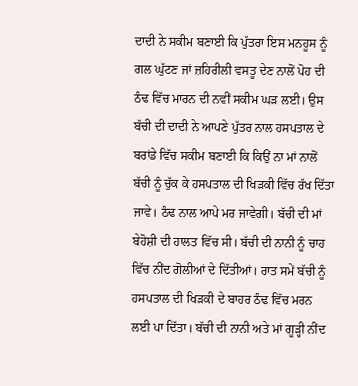ਦਾਦੀ ਨੇ ਸਕੀਮ ਬਣਾਈ ਕਿ ਪੁੱਤਰਾ ਇਸ ਮਨਹੂਸ ਨੂੰ ਗਲ ਘੁੱਟਣ ਜਾਂ ਜ਼ਹਿਰੀਲੀ ਵਸਤੂ ਦੇਣ ਨਾਲੋਂ ਪੋਹ ਦੀ ਠੰਢ ਵਿੱਚ ਮਾਰਨ ਦੀ ਨਵੀਂ ਸਕੀਮ ਘੜ ਲਈ। ਉਸ ਬੱਚੀ ਦੀ ਦਾਦੀ ਨੇ ਆਪਣੇ ਪੁੱਤਰ ਨਾਲ ਹਸਪਤਾਲ ਦੇ ਬਰਾਂਡੇ ਵਿੱਚ ਸਕੀਮ ਬਣਾਈ ਕਿ ਕਿਉਂ ਨਾ ਮਾਂ ਨਾਲੋਂ ਬੱਚੀ ਨੂੰ ਚੁੱਕ ਕੇ ਹਸਪਤਾਲ ਦੀ ਖਿੜਕੀ ਵਿੱਚ ਰੱਖ ਦਿੱਤਾ ਜਾਵੇ। ਠੰਢ ਨਾਲ ਆਪੇ ਮਰ ਜਾਵੇਗੀ। ਬੱਚੀ ਦੀ ਮਾਂ ਬੇਹੋਸ਼ੀ ਦੀ ਹਾਲਤ ਵਿੱਚ ਸੀ। ਬੱਚੀ ਦੀ ਨਾਨੀ ਨੂੰ ਚਾਹ ਵਿੱਚ ਨੀਂਦ ਗੋਲੀਆਂ ਦੇ ਦਿੱਤੀਆਂ। ਰਾਤ ਸਮੇਂ ਬੱਚੀ ਨੂੰ ਹਸਪਤਾਲ ਦੀ ਖਿੜਕੀ ਦੇ ਬਾਹਰ ਠੰਢ ਵਿੱਚ ਮਰਨ ਲਈ ਪਾ ਦਿੱਤਾ। ਬੱਚੀ ਦੀ ਨਾਨੀ ਅਤੇ ਮਾਂ ਗੂੜ੍ਹੀ ਨੀਂਦ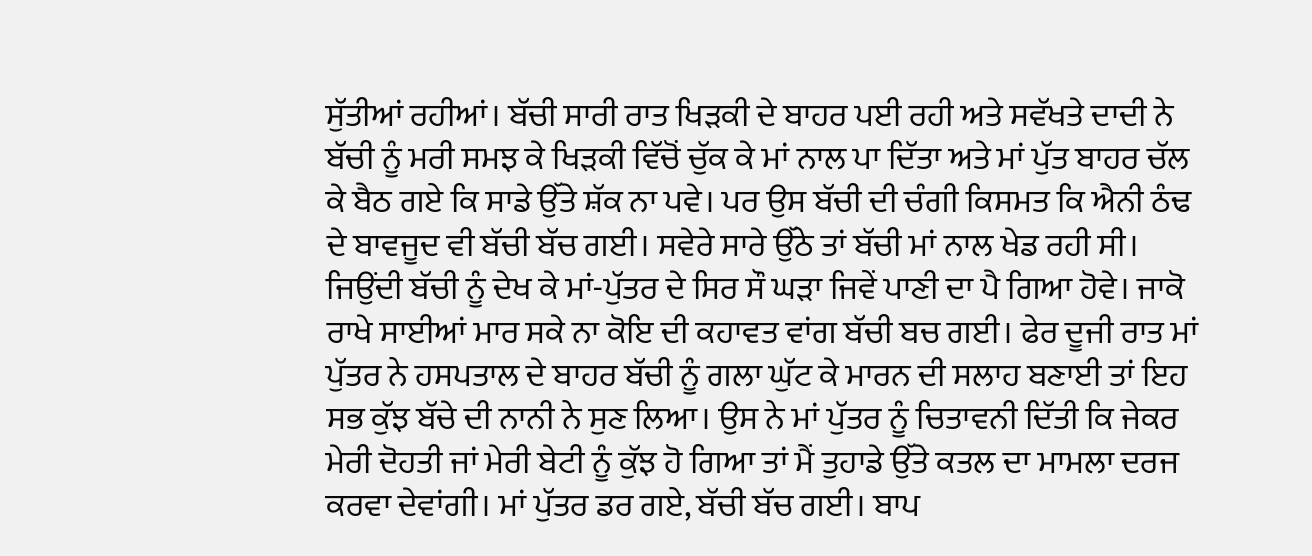ਸੁੱਤੀਆਂ ਰਹੀਆਂ। ਬੱਚੀ ਸਾਰੀ ਰਾਤ ਖਿੜਕੀ ਦੇ ਬਾਹਰ ਪਈ ਰਹੀ ਅਤੇ ਸਵੱਖਤੇ ਦਾਦੀ ਨੇ ਬੱਚੀ ਨੂੰ ਮਰੀ ਸਮਝ ਕੇ ਖਿੜਕੀ ਵਿੱਚੋਂ ਚੁੱਕ ਕੇ ਮਾਂ ਨਾਲ ਪਾ ਦਿੱਤਾ ਅਤੇ ਮਾਂ ਪੁੱਤ ਬਾਹਰ ਚੱਲ ਕੇ ਬੈਠ ਗਏ ਕਿ ਸਾਡੇ ਉੱਤੇ ਸ਼ੱਕ ਨਾ ਪਵੇ। ਪਰ ਉਸ ਬੱਚੀ ਦੀ ਚੰਗੀ ਕਿਸਮਤ ਕਿ ਐਨੀ ਠੰਢ ਦੇ ਬਾਵਜੂਦ ਵੀ ਬੱਚੀ ਬੱਚ ਗਈ। ਸਵੇਰੇ ਸਾਰੇ ਉੱਠੇ ਤਾਂ ਬੱਚੀ ਮਾਂ ਨਾਲ ਖੇਡ ਰਹੀ ਸੀ। ਜਿਉਂਦੀ ਬੱਚੀ ਨੂੰ ਦੇਖ ਕੇ ਮਾਂ-ਪੁੱਤਰ ਦੇ ਸਿਰ ਸੌ ਘੜਾ ਜਿਵੇਂ ਪਾਣੀ ਦਾ ਪੈ ਗਿਆ ਹੋਵੇ। ਜਾਕੋ ਰਾਖੇ ਸਾਈਆਂ ਮਾਰ ਸਕੇ ਨਾ ਕੋਇ ਦੀ ਕਹਾਵਤ ਵਾਂਗ ਬੱਚੀ ਬਚ ਗਈ। ਫੇਰ ਦੂਜੀ ਰਾਤ ਮਾਂ ਪੁੱਤਰ ਨੇ ਹਸਪਤਾਲ ਦੇ ਬਾਹਰ ਬੱਚੀ ਨੂੰ ਗਲਾ ਘੁੱਟ ਕੇ ਮਾਰਨ ਦੀ ਸਲਾਹ ਬਣਾਈ ਤਾਂ ਇਹ ਸਭ ਕੁੱਝ ਬੱਚੇ ਦੀ ਨਾਨੀ ਨੇ ਸੁਣ ਲਿਆ। ਉਸ ਨੇ ਮਾਂ ਪੁੱਤਰ ਨੂੰ ਚਿਤਾਵਨੀ ਦਿੱਤੀ ਕਿ ਜੇਕਰ ਮੇਰੀ ਦੋਹਤੀ ਜਾਂ ਮੇਰੀ ਬੇਟੀ ਨੂੰ ਕੁੱਝ ਹੋ ਗਿਆ ਤਾਂ ਮੈਂ ਤੁਹਾਡੇ ਉੱਤੇ ਕਤਲ ਦਾ ਮਾਮਲਾ ਦਰਜ ਕਰਵਾ ਦੇਵਾਂਗੀ। ਮਾਂ ਪੁੱਤਰ ਡਰ ਗਏ, ਬੱਚੀ ਬੱਚ ਗਈ। ਬਾਪ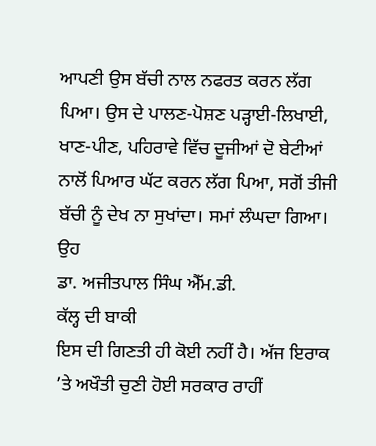ਆਪਣੀ ਉਸ ਬੱਚੀ ਨਾਲ ਨਫਰਤ ਕਰਨ ਲੱਗ ਪਿਆ। ਉਸ ਦੇ ਪਾਲਣ-ਪੋਸ਼ਣ ਪੜ੍ਹਾਈ-ਲਿਖਾਈ, ਖਾਣ-ਪੀਣ, ਪਹਿਰਾਵੇ ਵਿੱਚ ਦੂਜੀਆਂ ਦੋ ਬੇਟੀਆਂ ਨਾਲੋਂ ਪਿਆਰ ਘੱਟ ਕਰਨ ਲੱਗ ਪਿਆ, ਸਗੋਂ ਤੀਜੀ ਬੱਚੀ ਨੂੰ ਦੇਖ ਨਾ ਸੁਖਾਂਦਾ। ਸਮਾਂ ਲੰਘਦਾ ਗਿਆ। ਉਹ
ਡਾ. ਅਜੀਤਪਾਲ ਸਿੰਘ ਐੱਮ.ਡੀ.
ਕੱਲ੍ਹ ਦੀ ਬਾਕੀ
ਇਸ ਦੀ ਗਿਣਤੀ ਹੀ ਕੋਈ ਨਹੀਂ ਹੈ। ਅੱਜ ਇਰਾਕ ’ਤੇ ਅਖੌਤੀ ਚੁਣੀ ਹੋਈ ਸਰਕਾਰ ਰਾਹੀਂ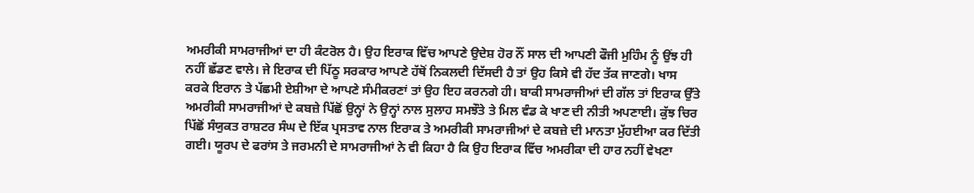ਅਮਰੀਕੀ ਸਾਮਰਾਜੀਆਂ ਦਾ ਹੀ ਕੰਟਰੋਲ ਹੈ। ਉਹ ਇਰਾਕ ਵਿੱਚ ਆਪਣੇ ਉਦੇਸ਼ ਹੋਰ ਨੌਂ ਸਾਲ ਦੀ ਆਪਣੀ ਫੌਜੀ ਮੁਹਿੰਮ ਨੂੰ ਉਂਝ ਹੀ ਨਹੀਂ ਛੱਡਣ ਵਾਲੇ। ਜੇ ਇਰਾਕ ਦੀ ਪਿੱਠੂ ਸਰਕਾਰ ਆਪਣੇ ਹੱਥੋਂ ਨਿਕਲਦੀ ਦਿੱਸਦੀ ਹੈ ਤਾਂ ਉਹ ਕਿਸੇ ਵੀ ਹੱਦ ਤੱਕ ਜਾਣਗੇ। ਖਾਸ ਕਰਕੇ ਇਰਾਨ ਤੇ ਪੱਛਮੀ ਏਸ਼ੀਆ ਦੇ ਆਪਣੇ ਸੰਮੀਕਰਣਾਂ ਤਾਂ ਉਹ ਇਹ ਕਰਨਗੇ ਹੀ। ਬਾਕੀ ਸਾਮਰਾਜੀਆਂ ਦੀ ਗੱਲ ਤਾਂ ਇਰਾਕ ਉੱਤੇ ਅਮਰੀਕੀ ਸਾਮਰਾਜੀਆਂ ਦੇ ਕਬਜ਼ੇ ਪਿੱਛੋਂ ਉਨ੍ਹਾਂ ਨੇ ਉਨ੍ਹਾਂ ਨਾਲ ਸੁਲਾਹ ਸਮਝੌਤੇ ਤੇ ਮਿਲ ਵੰਡ ਕੇ ਖਾਣ ਦੀ ਨੀਤੀ ਅਪਣਾਈ। ਕੁੱਝ ਚਿਰ ਪਿੱਛੋਂ ਸੰਯੁਕਤ ਰਾਸ਼ਟਰ ਸੰਘ ਦੇ ਇੱਕ ਪ੍ਰਸਤਾਵ ਨਾਲ ਇਰਾਕ ਤੇ ਅਮਰੀਕੀ ਸਾਮਰਾਜੀਆਂ ਦੇ ਕਬਜ਼ੇ ਦੀ ਮਾਨਤਾ ਮੁੱਹਈਆ ਕਰ ਦਿੱਤੀ ਗਈ। ਯੂਰਪ ਦੇ ਫਰਾਂਸ ਤੇ ਜਰਮਨੀ ਦੇ ਸਾਮਰਾਜੀਆਂ ਨੇ ਵੀ ਕਿਹਾ ਹੈ ਕਿ ਉਹ ਇਰਾਕ ਵਿੱਚ ਅਮਰੀਕਾ ਦੀ ਹਾਰ ਨਹੀਂ ਵੇਖਣਾ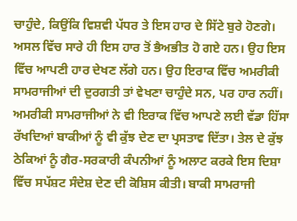ਚਾਹੁੰਦੇ, ਕਿਉਂਕਿ ਵਿਸ਼ਵੀ ਪੱਧਰ ਤੇ ਇਸ ਹਾਰ ਦੇ ਸਿੱਟੇ ਬੁਰੇ ਹੋਣਗੇ। ਅਸਲ ਵਿੱਚ ਸਾਰੇ ਹੀ ਇਸ ਹਾਰ ਤੋਂ ਭੈਅਭੀਤ ਹੋ ਗਏ ਹਨ। ਉਹ ਇਸ ਵਿੱਚ ਆਪਣੀ ਹਾਰ ਦੇਖਣ ਲੱਗੇ ਹਨ। ਉਹ ਇਰਾਕ ਵਿੱਚ ਅਮਰੀਕੀ ਸਾਮਰਾਜੀਆਂ ਦੀ ਦੁਰਗਤੀ ਤਾਂ ਵੇਖਣਾ ਚਾਹੁੰਦੇ ਸਨ, ਪਰ ਹਾਰ ਨਹੀਂ। ਅਮਰੀਕੀ ਸਾਮਰਾਜੀਆਂ ਨੇ ਵੀ ਇਰਾਕ ਵਿੱਚ ਆਪਣੇ ਲਈ ਵੱਡਾ ਹਿੱਸਾ ਰੱਖਦਿਆਂ ਬਾਕੀਆਂ ਨੂੰ ਵੀ ਕੁੱਝ ਦੇਣ ਦਾ ਪ੍ਰਸਤਾਵ ਦਿੱਤਾ। ਤੇਲ ਦੇ ਕੁੱਝ ਠੇਕਿਆਂ ਨੂੰ ਗੈਰ-ਸਰਕਾਰੀ ਕੰਪਨੀਆਂ ਨੂੰ ਅਲਾਟ ਕਰਕੇ ਇਸ ਦਿਸ਼ਾ ਵਿੱਚ ਸਪੱਸ਼ਟ ਸੰਦੇਸ਼ ਦੇਣ ਦੀ ਕੋਸ਼ਿਸ ਕੀਤੀ। ਬਾਕੀ ਸਾਮਰਾਜੀ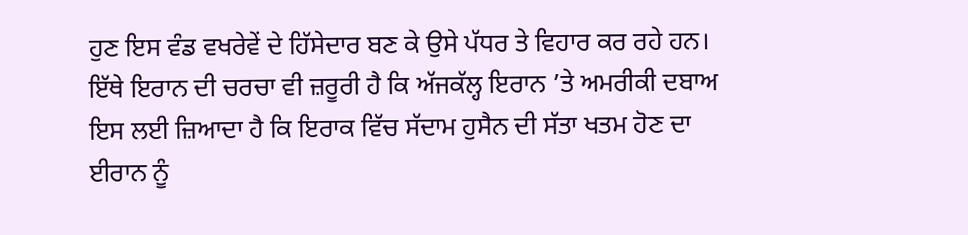ਹੁਣ ਇਸ ਵੰਡ ਵਖਰੇਵੇਂ ਦੇ ਹਿੱਸੇਦਾਰ ਬਣ ਕੇ ਉਸੇ ਪੱਧਰ ਤੇ ਵਿਹਾਰ ਕਰ ਰਹੇ ਹਨ। ਇੱਥੇ ਇਰਾਨ ਦੀ ਚਰਚਾ ਵੀ ਜ਼ਰੂਰੀ ਹੈ ਕਿ ਅੱਜਕੱਲ੍ਹ ਇਰਾਨ ’ਤੇ ਅਮਰੀਕੀ ਦਬਾਅ ਇਸ ਲਈ ਜ਼ਿਆਦਾ ਹੈ ਕਿ ਇਰਾਕ ਵਿੱਚ ਸੱਦਾਮ ਹੁਸੈਨ ਦੀ ਸੱਤਾ ਖਤਮ ਹੋਣ ਦਾ ਈਰਾਨ ਨੂੰ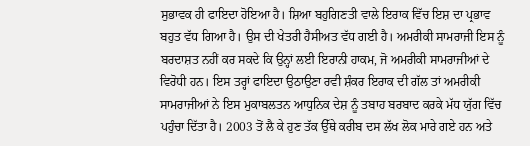ਸੁਭਾਵਕ ਹੀ ਫਾਇਦਾ ਹੋਇਆ ਹੈ। ਸ਼ਿਆ ਬਹੁਗਿਣਤੀ ਵਾਲੇ ਇਰਾਕ ਵਿੱਚ ਇਸ਼ ਦਾ ਪ੍ਰਭਾਵ ਬਹੁਤ ਵੱਧ ਗਿਆ ਹੈ। ਉਸ ਦੀ ਖੇਤਰੀ ਹੈਸੀਅਤ ਵੱਧ ਗਈ ਹੈ। ਅਮਰੀਕੀ ਸਾਮਰਾਜੀ ਇਸ ਨੂੰ ਬਰਦਾਸ਼ਤ ਨਹੀਂ ਕਰ ਸਕਦੇ ਕਿ ਉਨ੍ਹਾਂ ਲਈ ਇਰਾਨੀ ਹਾਕਮ, ਜੋ ਅਮਰੀਕੀ ਸਾਮਰਾਜੀਆਂ ਦੇ ਵਿਰੋਧੀ ਹਨ। ਇਸ ਤਰ੍ਹਾਂ ਫਾਇਦਾ ਉਠਾਉਣਾ ਰਵੀ ਸ਼ੰਕਰ ਇਰਾਕ ਦੀ ਗੱਲ ਤਾਂ ਅਮਰੀਕੀ ਸਾਮਰਾਜੀਆਂ ਨੇ ਇਸ ਮੁਕਾਬਲਤਨ ਆਧੁਨਿਕ ਦੇਸ਼ ਨੂੰ ਤਬਾਹ ਬਰਬਾਦ ਕਰਕੇ ਮੱਧ ਯੁੱਗ ਵਿੱਚ ਪਹੁੰਚਾ ਦਿੱਤਾ ਹੈ। 2003 ਤੋਂ ਲੈ ਕੇ ਹੁਣ ਤੱਕ ਉੱਥੇ ਕਰੀਬ ਦਸ ਲੱਖ ਲੋਕ ਮਾਰੇ ਗਏ ਹਨ ਅਤੇ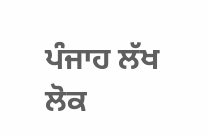ਪੰਜਾਹ ਲੱਖ ਲੋਕ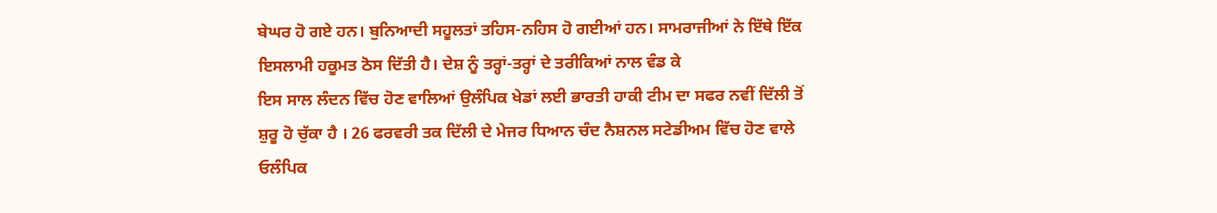ਬੇਘਰ ਹੋ ਗਏ ਹਨ। ਬੁਨਿਆਦੀ ਸਹੂਲਤਾਂ ਤਹਿਸ-ਨਹਿਸ ਹੋ ਗਈਆਂ ਹਨ। ਸਾਮਰਾਜੀਆਂ ਨੇ ਇੱਥੇ ਇੱਕ ਇਸਲਾਮੀ ਹਕੂਮਤ ਠੋਸ ਦਿੱਤੀ ਹੈ। ਦੇਸ਼ ਨੂੰ ਤਰ੍ਹਾਂ-ਤਰ੍ਹਾਂ ਦੇ ਤਰੀਕਿਆਂ ਨਾਲ ਵੰਡ ਕੇ
ਇਸ ਸਾਲ ਲੰਦਨ ਵਿੱਚ ਹੋਣ ਵਾਲਿਆਂ ਉਲੰਪਿਕ ਖੇਡਾਂ ਲਈ ਭਾਰਤੀ ਹਾਕੀ ਟੀਮ ਦਾ ਸਫਰ ਨਵੀਂ ਦਿੱਲੀ ਤੋਂ ਸ਼ੁਰੂ ਹੋ ਚੁੱਕਾ ਹੈ । 26 ਫਰਵਰੀ ਤਕ ਦਿੱਲੀ ਦੇ ਮੇਜਰ ਧਿਆਨ ਚੰਦ ਨੈਸ਼ਨਲ ਸਟੇਡੀਅਮ ਵਿੱਚ ਹੋਣ ਵਾਲੇ ਓਲੰਪਿਕ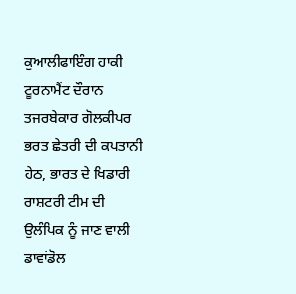ਕੁਆਲੀਫਾਇੰਗ ਹਾਕੀ ਟੂਰਨਾਮੈਂਟ ਦੌਰਾਨ ਤਜਰਬੇਕਾਰ ਗੋਲਕੀਪਰ ਭਰਤ ਛੇਤਰੀ ਦੀ ਕਪਤਾਨੀ ਹੇਠ, ਭਾਰਤ ਦੇ ਖਿਡਾਰੀ ਰਾਸ਼ਟਰੀ ਟੀਮ ਦੀ ਉਲੰਪਿਕ ਨੂੰ ਜਾਣ ਵਾਲੀ ਡਾਵਾਂਡੋਲ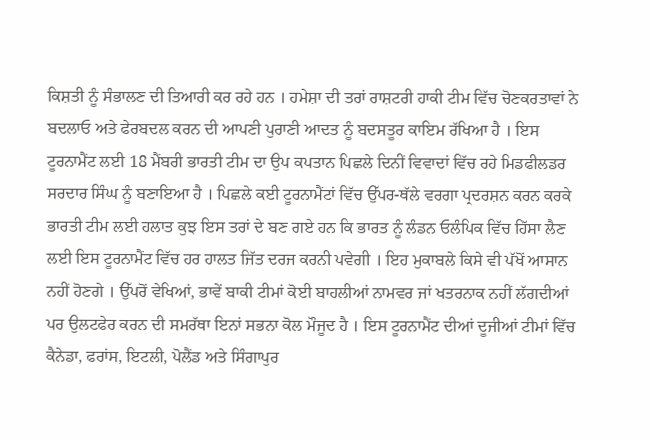ਕਿਸ਼ਤੀ ਨੂੰ ਸੰਭਾਲਣ ਦੀ ਤਿਆਰੀ ਕਰ ਰਹੇ ਹਨ । ਹਮੇਸ਼ਾ ਦੀ ਤਰਾਂ ਰਾਸ਼ਟਰੀ ਹਾਕੀ ਟੀਮ ਵਿੱਚ ਚੋਣਕਰਤਾਵਾਂ ਨੇ ਬਦਲਾਓ ਅਤੇ ਫੇਰਬਦਲ ਕਰਨ ਦੀ ਆਪਣੀ ਪੁਰਾਣੀ ਆਦਤ ਨੂੰ ਬਦਸਤੂਰ ਕਾਇਮ ਰੱਖਿਆ ਹੈ । ਇਸ ਟੂਰਨਾਮੈਂਟ ਲਈ 18 ਮੈਂਬਰੀ ਭਾਰਤੀ ਟੀਮ ਦਾ ਉਪ ਕਪਤਾਨ ਪਿਛਲੇ ਦਿਨੀਂ ਵਿਵਾਦਾਂ ਵਿੱਚ ਰਹੇ ਮਿਡਫੀਲਡਰ ਸਰਦਾਰ ਸਿੰਘ ਨੂੰ ਬਣਾਇਆ ਹੈ । ਪਿਛਲੇ ਕਈ ਟੂਰਨਾਮੈਂਟਾਂ ਵਿੱਚ ਉੱਪਰ-ਥੱਲੇ ਵਰਗਾ ਪ੍ਰਦਰਸ਼ਨ ਕਰਨ ਕਰਕੇ ਭਾਰਤੀ ਟੀਮ ਲਈ ਹਲਾਤ ਕੁਝ ਇਸ ਤਰਾਂ ਦੇ ਬਣ ਗਏ ਹਨ ਕਿ ਭਾਰਤ ਨੂੰ ਲੰਡਨ ਓਲੰਪਿਕ ਵਿੱਚ ਹਿੱਸਾ ਲੈਣ ਲਈ ਇਸ ਟੂਰਨਾਮੈਂਟ ਵਿੱਚ ਹਰ ਹਾਲਤ ਜਿੱਤ ਦਰਜ ਕਰਨੀ ਪਵੇਗੀ । ਇਹ ਮੁਕਾਬਲੇ ਕਿਸੇ ਵੀ ਪੱਖੋਂ ਆਸਾਨ ਨਹੀਂ ਹੋਣਗੇ । ਉੱਪਰੋਂ ਵੇਖਿਆਂ, ਭਾਵੇਂ ਬਾਕੀ ਟੀਮਾਂ ਕੋਈ ਬਾਹਲੀਆਂ ਨਾਮਵਰ ਜਾਂ ਖਤਰਨਾਕ ਨਹੀਂ ਲੱਗਦੀਆਂ ਪਰ ਉਲਟਫੇਰ ਕਰਨ ਦੀ ਸਮਰੱਥਾ ਇਨਾਂ ਸਭਨਾ ਕੋਲ ਮੌਜੂਦ ਹੈ । ਇਸ ਟੂਰਨਾਮੈਂਟ ਦੀਆਂ ਦੂਜੀਆਂ ਟੀਮਾਂ ਵਿੱਚ ਕੈਨੇਡਾ, ਫਰਾਂਸ, ਇਟਲੀ, ਪੋਲੈਂਡ ਅਤੇ ਸਿੰਗਾਪੁਰ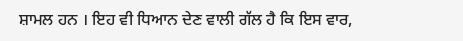ਸ਼ਾਮਲ ਹਨ । ਇਹ ਵੀ ਧਿਆਨ ਦੇਣ ਵਾਲੀ ਗੱਲ ਹੈ ਕਿ ਇਸ ਵਾਰ,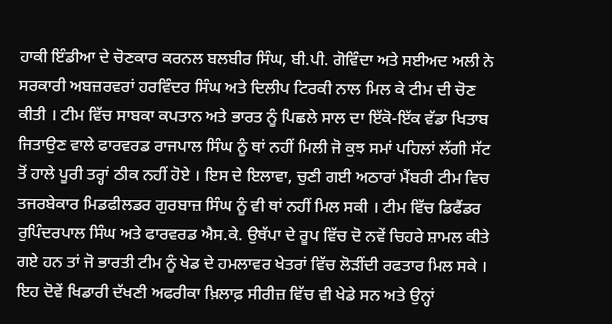ਹਾਕੀ ਇੰਡੀਆ ਦੇ ਚੋਣਕਾਰ ਕਰਨਲ ਬਲਬੀਰ ਸਿੰਘ, ਬੀ.ਪੀ. ਗੋਵਿੰਦਾ ਅਤੇ ਸਈਅਦ ਅਲੀ ਨੇ ਸਰਕਾਰੀ ਅਬਜ਼ਰਵਰਾਂ ਹਰਵਿੰਦਰ ਸਿੰਘ ਅਤੇ ਦਿਲੀਪ ਟਿਰਕੀ ਨਾਲ ਮਿਲ ਕੇ ਟੀਮ ਦੀ ਚੋਣ ਕੀਤੀ । ਟੀਮ ਵਿੱਚ ਸਾਬਕਾ ਕਪਤਾਨ ਅਤੇ ਭਾਰਤ ਨੂੰ ਪਿਛਲੇ ਸਾਲ ਦਾ ਇੱਕੋ-ਇੱਕ ਵੱਡਾ ਖਿਤਾਬ ਜਿਤਾਉਣ ਵਾਲੇ ਫਾਰਵਰਡ ਰਾਜਪਾਲ ਸਿੰਘ ਨੂੰ ਥਾਂ ਨਹੀਂ ਮਿਲੀ ਜੋ ਕੁਝ ਸਮਾਂ ਪਹਿਲਾਂ ਲੱਗੀ ਸੱਟ ਤੋਂ ਹਾਲੇ ਪੂਰੀ ਤਰ੍ਹਾਂ ਠੀਕ ਨਹੀਂ ਹੋਏ । ਇਸ ਦੇ ਇਲਾਵਾ, ਚੁਣੀ ਗਈ ਅਠਾਰਾਂ ਮੈਂਬਰੀ ਟੀਮ ਵਿਚ ਤਜਰਬੇਕਾਰ ਮਿਡਫੀਲਡਰ ਗੁਰਬਾਜ਼ ਸਿੰਘ ਨੂੰ ਵੀ ਥਾਂ ਨਹੀਂ ਮਿਲ ਸਕੀ । ਟੀਮ ਵਿੱਚ ਡਿਫੈਂਡਰ ਰੁਪਿੰਦਰਪਾਲ ਸਿੰਘ ਅਤੇ ਫਾਰਵਰਡ ਐਸ.ਕੇ. ਉਥੱਪਾ ਦੇ ਰੂਪ ਵਿੱਚ ਦੋ ਨਵੇਂ ਚਿਹਰੇ ਸ਼ਾਮਲ ਕੀਤੇ ਗਏ ਹਨ ਤਾਂ ਜੋ ਭਾਰਤੀ ਟੀਮ ਨੂੰ ਖੇਡ ਦੇ ਹਮਲਾਵਰ ਖੇਤਰਾਂ ਵਿੱਚ ਲੋੜੀਂਦੀ ਰਫਤਾਰ ਮਿਲ ਸਕੇ । ਇਹ ਦੋਵੇਂ ਖਿਡਾਰੀ ਦੱਖਣੀ ਅਫਰੀਕਾ ਖ਼ਿਲਾਫ਼ ਸੀਰੀਜ਼ ਵਿੱਚ ਵੀ ਖੇਡੇ ਸਨ ਅਤੇ ਉਨ੍ਹਾਂ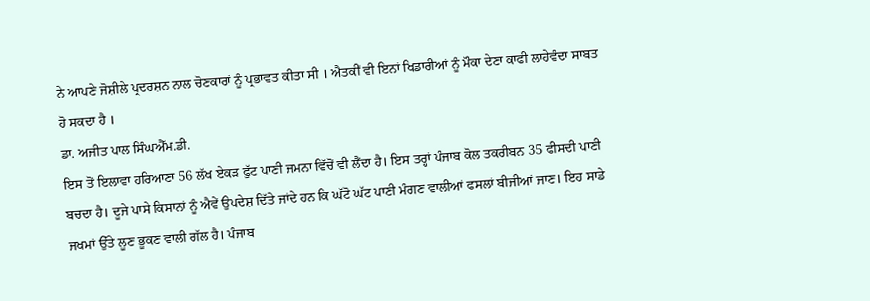ਨੇ ਆਪਣੇ ਜੋਸ਼ੀਲੇ ਪ੍ਰਦਰਸ਼ਨ ਨਾਲ ਚੋਣਕਾਰਾਂ ਨੂੰ ਪ੍ਰਭਾਵਤ ਕੀਤਾ ਸੀ । ਐਤਕੀਂ ਵੀ ਇਨਾਂ ਖਿਡਾਰੀਆਂ ਨੂੰ ਮੌਕਾ ਦੇਣਾ ਕਾਫੀ ਲਾਹੇਵੰਦਾ ਸਾਬਤ ਹੋ ਸਕਦਾ ਹੈ ।
ਡਾ. ਅਜੀਤ ਪਾਲ ਸਿੰਘਐੱਮ.ਡੀ.
ਇਸ ਤੋਂ ਇਲਾਵਾ ਹਰਿਆਣਾ 56 ਲੱਖ ਏਕੜ ਫੁੱਟ ਪਾਣੀ ਜਮਨਾ ਵਿੱਚੋਂ ਵੀ ਲੈਂਦਾ ਹੈ। ਇਸ ਤਰ੍ਹਾਂ ਪੰਜਾਬ ਕੋਲ ਤਕਰੀਬਨ 35 ਫੀਸਦੀ ਪਾਣੀ ਬਚਦਾ ਹੈ। ਦੂਜੇ ਪਾਸੇ ਕਿਸਾਨਾਂ ਨੂੰ ਐਵੇਂ ਉਪਦੇਸ਼ ਦਿੱਤੇ ਜਾਂਦੇ ਹਨ ਕਿ ਘੱਟੋ ਘੱਟ ਪਾਣੀ ਮੰਗਣ ਵਾਲੀਆਂ ਫਸਲਾਂ ਬੀਜੀਆਂ ਜਾਣ। ਇਹ ਸਾਡੇ ਜਖਮਾਂ ਉੱਤੇ ਲੂਣ ਭੂਕਣ ਵਾਲੀ ਗੱਲ ਹੈ। ਪੰਜਾਬ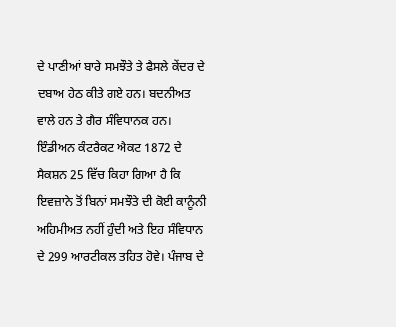ਦੇ ਪਾਣੀਆਂ ਬਾਰੇ ਸਮਝੌਤੇ ਤੇ ਫੈਸਲੇ ਕੇਂਦਰ ਦੇ ਦਬਾਅ ਹੇਠ ਕੀਤੇ ਗਏ ਹਨ। ਬਦਨੀਅਤ ਵਾਲੇ ਹਨ ਤੇ ਗੈਰ ਸੰਵਿਧਾਨਕ ਹਨ। ਇੰਡੀਅਨ ਕੰਟਰੈਕਟ ਐਕਟ 1872 ਦੇ ਸੈਕਸ਼ਨ 25 ਵਿੱਚ ਕਿਹਾ ਗਿਆ ਹੈ ਕਿ ਇਵਜ਼ਾਨੇ ਤੋਂ ਬਿਨਾਂ ਸਮਝੌਤੇ ਦੀ ਕੋਈ ਕਾਨੂੰਨੀ ਅਹਿਮੀਅਤ ਨਹੀਂ ਹੁੰਦੀ ਅਤੇ ਇਹ ਸੰਵਿਧਾਨ ਦੇ 299 ਆਰਟੀਕਲ ਤਹਿਤ ਹੋਵੇ। ਪੰਜਾਬ ਦੇ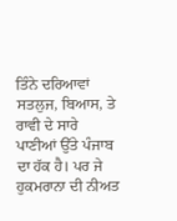ਤਿੰਨੇ ਦਰਿਆਵਾਂ ਸਤਲੁਜ, ਬਿਆਸ, ਤੇ ਰਾਵੀ ਦੇ ਸਾਰੇ ਪਾਣੀਆਂ ਉੱਤੇ ਪੰਜਾਬ ਦਾ ਹੱਕ ਹੈ। ਪਰ ਜੇ ਹੁਕਮਰਾਨਾ ਦੀ ਨੀਅਤ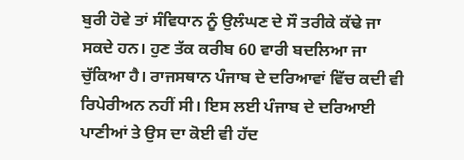ਬੁਰੀ ਹੋਵੇ ਤਾਂ ਸੰਵਿਧਾਨ ਨੂੰ ਉਲੰਘਣ ਦੇ ਸੌ ਤਰੀਕੇ ਕੱਢੇ ਜਾ ਸਕਦੇ ਹਨ। ਹੁਣ ਤੱਕ ਕਰੀਬ 60 ਵਾਰੀ ਬਦਲਿਆ ਜਾ ਚੁੱਕਿਆ ਹੈ। ਰਾਜਸਥਾਨ ਪੰਜਾਬ ਦੇ ਦਰਿਆਵਾਂ ਵਿੱਚ ਕਦੀ ਵੀ ਰਿਪੇਰੀਅਨ ਨਹੀਂ ਸੀ। ਇਸ ਲਈ ਪੰਜਾਬ ਦੇ ਦਰਿਆਈ ਪਾਣੀਆਂ ਤੇ ਉਸ ਦਾ ਕੋਈ ਵੀ ਹੱਦ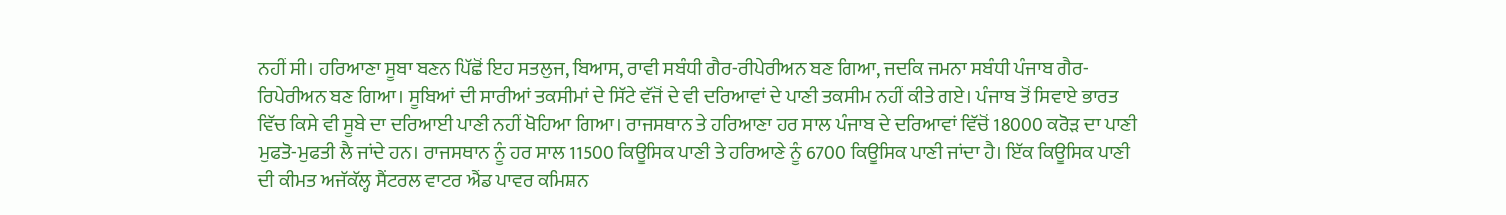ਨਹੀਂ ਸੀ। ਹਰਿਆਣਾ ਸੂਬਾ ਬਣਨ ਪਿੱਛੋਂ ਇਹ ਸਤਲੁਜ, ਬਿਆਸ, ਰਾਵੀ ਸਬੰਧੀ ਗੈਰ-ਰੀਪੇਰੀਅਨ ਬਣ ਗਿਆ, ਜਦਕਿ ਜਮਨਾ ਸਬੰਧੀ ਪੰਜਾਬ ਗੈਰ-ਰਿਪੇਰੀਅਨ ਬਣ ਗਿਆ। ਸੂਬਿਆਂ ਦੀ ਸਾਰੀਆਂ ਤਕਸੀਮਾਂ ਦੇ ਸਿੱਟੇ ਵੱਜੋਂ ਦੇ ਵੀ ਦਰਿਆਵਾਂ ਦੇ ਪਾਣੀ ਤਕਸੀਮ ਨਹੀਂ ਕੀਤੇ ਗਏ। ਪੰਜਾਬ ਤੋਂ ਸਿਵਾਏ ਭਾਰਤ ਵਿੱਚ ਕਿਸੇ ਵੀ ਸੂਬੇ ਦਾ ਦਰਿਆਈ ਪਾਣੀ ਨਹੀਂ ਖੋਹਿਆ ਗਿਆ। ਰਾਜਸਥਾਨ ਤੇ ਹਰਿਆਣਾ ਹਰ ਸਾਲ ਪੰਜਾਬ ਦੇ ਦਰਿਆਵਾਂ ਵਿੱਚੋਂ 18000 ਕਰੋੜ ਦਾ ਪਾਣੀ ਮੁਫਤੋ-ਮੁਫਤੀ ਲੈ ਜਾਂਦੇ ਹਨ। ਰਾਜਸਥਾਨ ਨੂੰ ਹਰ ਸਾਲ 11500 ਕਿਊਸਿਕ ਪਾਣੀ ਤੇ ਹਰਿਆਣੇ ਨੂੰ 6700 ਕਿਊਸਿਕ ਪਾਣੀ ਜਾਂਦਾ ਹੈ। ਇੱਕ ਕਿਊਸਿਕ ਪਾਣੀ ਦੀ ਕੀਮਤ ਅਜੱਕੱਲ੍ਹ ਸੈਂਟਰਲ ਵਾਟਰ ਐਂਡ ਪਾਵਰ ਕਮਿਸ਼ਨ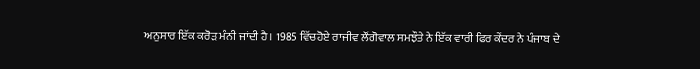ਅਨੁਸਾਰ ਇੱਕ ਕਰੋੜ ਮੰਨੀ ਜਾਂਦੀ ਹੈ। 1985 ਵਿੱਚਹੋਏ ਰਾਜੀਵ ਲੌਂਗੋਵਾਲ ਸਮਝੌਤੇ ਨੇ ਇੱਕ ਵਾਰੀ ਫਿਰ ਕੇਂਦਰ ਨੇ ਪੰਜਾਬ ਦੇ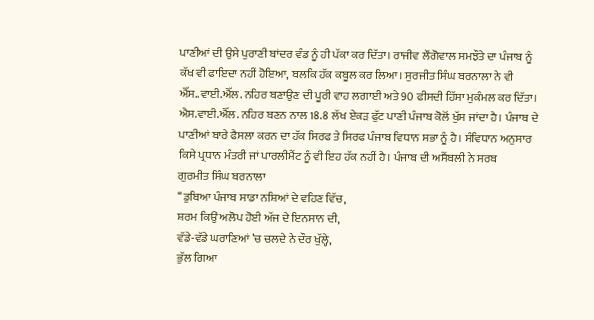ਪਾਣੀਆਂ ਦੀ ਉਸੇ ਪੁਰਾਣੀ ਬਾਂਦਰ ਵੰਡ ਨੂੰ ਹੀ ਪੱਕਾ ਕਰ ਦਿੱਤਾ। ਰਾਜੀਵ ਲੌਂਗੋਵਾਲ ਸਮਝੌਤੇ ਦਾ ਪੰਜਾਬ ਨੂੰ ਕੱਖ ਵੀ ਫਾਇਦਾ ਨਹੀਂ ਹੋਇਆ, ਬਲਕਿ ਹੱਕ ਕਬੂਲ ਕਰ ਲਿਆ। ਸੁਰਜੀਤ ਸਿੰਘ ਬਰਨਾਲਾ ਨੇ ਵੀ ਐੱਸ..ਵਾਈ.ਐੱਲ. ਨਹਿਰ ਬਣਾਉਣ ਦੀ ਪੂਰੀ ਵਾਹ ਲਗਾਈ ਅਤੇ 90 ਫੀਸਦੀ ਹਿੱਸਾ ਮੁਕੰਮਲ ਕਰ ਦਿੱਤਾ। ਐਸ.ਵਾਈ.ਐੱਲ. ਨਹਿਰ ਬਣਨ ਨਾਲ 18.8 ਲੱਖ ਏਕੜ ਫੁੱਟ ਪਾਣੀ ਪੰਜਾਬ ਕੋਲੋਂ ਖੁੱਸ ਜਾਂਦਾ ਹੈ। ਪੰਜਾਬ ਦੇ ਪਾਣੀਆਂ ਬਾਰੇ ਫੈਸਲਾ ਕਰਨ ਦਾ ਹੱਕ ਸਿਰਫ ਤੇ ਸਿਰਫ ਪੰਜਾਬ ਵਿਧਾਨ ਸਭਾ ਨੂੰ ਹੈ। ਸੰਵਿਧਾਨ ਅਨੁਸਾਰ ਕਿਸੇ ਪ੍ਰਧਾਨ ਮੰਤਰੀ ਜਾਂ ਪਾਰਲੀਮੈਂਟ ਨੂੰ ਵੀ ਇਹ ਹੱਕ ਨਹੀਂ ਹੈ। ਪੰਜਾਬ ਦੀ ਅਸੈਂਬਲੀ ਨੇ ਸਰਬ
ਗੁਰਮੀਤ ਸਿੰਘ ਬਰਨਾਲਾ
‘‘ਡੁਬਿਆ ਪੰਜਾਬ ਸਾਡਾ ਨਸ਼ਿਆਂ ਦੇ ਵਹਿਣ ਵਿੱਚ,
ਸ਼ਰਮ ਕਿਉਂ ਅਲੋਪ ਹੋਈ ਅੱਜ ਦੇ ਇਨਸਾਨ ਦੀ,
ਵੱਡੇ-ਵੱਡੇ ਘਰਾਣਿਆਂ ’ਚ ਚਲਦੇ ਨੇ ਦੌਰ ਖੁੱਲ੍ਹੇ,
ਭੁੱਲ ਗਿਆ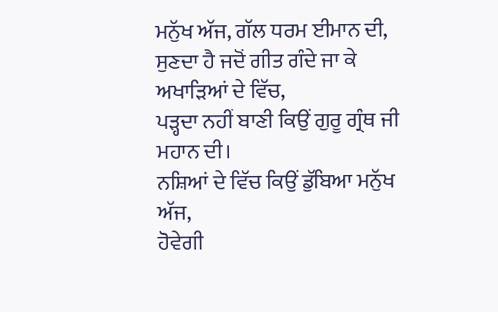ਮਨੁੱਖ ਅੱਜ, ਗੱਲ ਧਰਮ ਈਮਾਨ ਦੀ,
ਸੁਣਦਾ ਹੈ ਜਦੋਂ ਗੀਤ ਗੰਦੇ ਜਾ ਕੇ
ਅਖਾੜਿਆਂ ਦੇ ਵਿੱਚ,
ਪੜ੍ਹਦਾ ਨਹੀਂ ਬਾਣੀ ਕਿਉਂ ਗੁਰੂ ਗ੍ਰੰਥ ਜੀ ਮਹਾਨ ਦੀ।
ਨਸ਼ਿਆਂ ਦੇ ਵਿੱਚ ਕਿਉਂ ਡੁੱਬਿਆ ਮਨੁੱਖ ਅੱਜ,
ਹੋਵੇਗੀ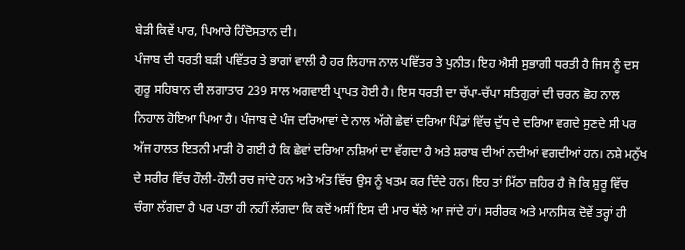ਬੇੜੀ ਕਿਵੇਂ ਪਾਰ, ਪਿਆਰੇ ਹਿੰਦੋਸਤਾਨ ਦੀ।
ਪੰਜਾਬ ਦੀ ਧਰਤੀ ਬੜੀ ਪਵਿੱਤਰ ਤੇ ਭਾਗਾਂ ਵਾਲੀ ਹੈ ਹਰ ਲਿਹਾਜ ਨਾਲ ਪਵਿੱਤਰ ਤੇ ਪੁਨੀਤ। ਇਹ ਐਸੀ ਸੁਭਾਗੀ ਧਰਤੀ ਹੈ ਜਿਸ ਨੂੰ ਦਸ ਗੁਰੂ ਸਹਿਬਾਨ ਦੀ ਲਗਾਤਾਰ 239 ਸਾਲ ਅਗਵਾਈ ਪ੍ਰਾਪਤ ਹੋਈ ਹੈ। ਇਸ ਧਰਤੀ ਦਾ ਚੱਪਾ-ਚੱਪਾ ਸਤਿਗੁਰਾਂ ਦੀ ਚਰਨ ਛੋਹ ਨਾਲ ਨਿਹਾਲ ਹੋਇਆ ਪਿਆ ਹੈ। ਪੰਜਾਬ ਦੇ ਪੰਜ ਦਰਿਆਵਾਂ ਦੇ ਨਾਲ ਅੱਗੇ ਛੇਵਾਂ ਦਰਿਆ ਪਿੰਡਾਂ ਵਿੱਚ ਦੁੱਧ ਦੇ ਦਰਿਆ ਵਗਦੇ ਸੁਣਦੇ ਸੀ ਪਰ ਅੱਜ ਹਾਲਤ ਇਤਨੀ ਮਾੜੀ ਹੋ ਗਈ ਹੈ ਕਿ ਛੇਵਾਂ ਦਰਿਆ ਨਸ਼ਿਆਂ ਦਾ ਵੱਗਦਾ ਹੈ ਅਤੇ ਸ਼ਰਾਬ ਦੀਆਂ ਨਦੀਆਂ ਵਗਦੀਆਂ ਹਨ। ਨਸ਼ੇ ਮਨੁੱਖ ਦੇ ਸਰੀਰ ਵਿੱਚ ਹੌਲੀ-ਹੌਲੀ ਰਚ ਜਾਂਦੇ ਹਨ ਅਤੇ ਅੰਤ ਵਿੱਚ ਉਸ ਨੂੰ ਖਤਮ ਕਰ ਦਿੰਦੇ ਹਨ। ਇਹ ਤਾਂ ਮਿੱਠਾ ਜ਼ਹਿਰ ਹੈ ਜੋ ਕਿ ਸ਼ੁਰੂ ਵਿੱਚ ਚੰਗਾ ਲੱਗਦਾ ਹੈ ਪਰ ਪਤਾ ਹੀ ਨਹੀਂ ਲੱਗਦਾ ਕਿ ਕਦੋਂ ਅਸੀਂ ਇਸ ਦੀ ਮਾਰ ਥੱਲੇ ਆ ਜਾਂਦੇ ਹਾਂ। ਸਰੀਰਕ ਅਤੇ ਮਾਨਸਿਕ ਦੋਵੇਂ ਤਰ੍ਹਾਂ ਹੀ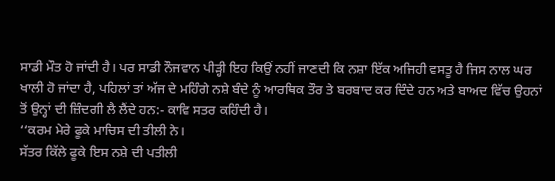ਸਾਡੀ ਮੌਤ ਹੋ ਜਾਂਦੀ ਹੈ। ਪਰ ਸਾਡੀ ਨੌਜਵਾਨ ਪੀੜ੍ਹੀ ਇਹ ਕਿਉਂ ਨਹੀਂ ਜਾਣਦੀ ਕਿ ਨਸ਼ਾ ਇੱਕ ਅਜਿਹੀ ਵਸਤੂ ਹੈ ਜਿਸ ਨਾਲ ਘਰ ਖਾਲੀ ਹੋ ਜਾਂਦਾ ਹੈ, ਪਹਿਲਾਂ ਤਾਂ ਅੱਜ ਦੇ ਮਹਿੰਗੇ ਨਸ਼ੇ ਬੰਦੇ ਨੂੰ ਆਰਥਿਕ ਤੌਰ ਤੇ ਬਰਬਾਦ ਕਰ ਦਿੰਦੇ ਹਨ ਅਤੇ ਬਾਅਦ ਵਿੱਚ ਉਹਨਾਂ ਤੋਂ ਉਨ੍ਹਾਂ ਦੀ ਜ਼ਿੰਦਗੀ ਲੈ ਲੈਂਦੇ ਹਨ:- ਕਾਵਿ ਸਤਰ ਕਹਿੰਦੀ ਹੈ।
‘‘ਕਰਮ ਮੇਰੇ ਫੂਕੇ ਮਾਚਿਸ ਦੀ ਤੀਲੀ ਨੇ।
ਸੱਤਰ ਕਿੱਲੇ ਫੂਕੇ ਇਸ ਨਸ਼ੇ ਦੀ ਪਤੀਲੀ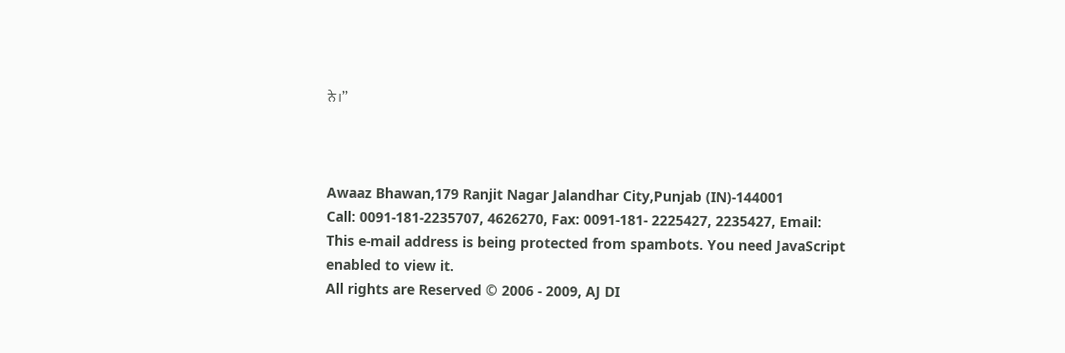ਨੇ।’’



Awaaz Bhawan,179 Ranjit Nagar Jalandhar City,Punjab (IN)-144001
Call: 0091-181-2235707, 4626270, Fax: 0091-181- 2225427, 2235427, Email:
This e-mail address is being protected from spambots. You need JavaScript enabled to view it.
All rights are Reserved © 2006 - 2009, AJ DI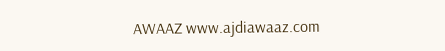AWAAZ www.ajdiawaaz.com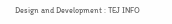Design and Development : TEJ INFO